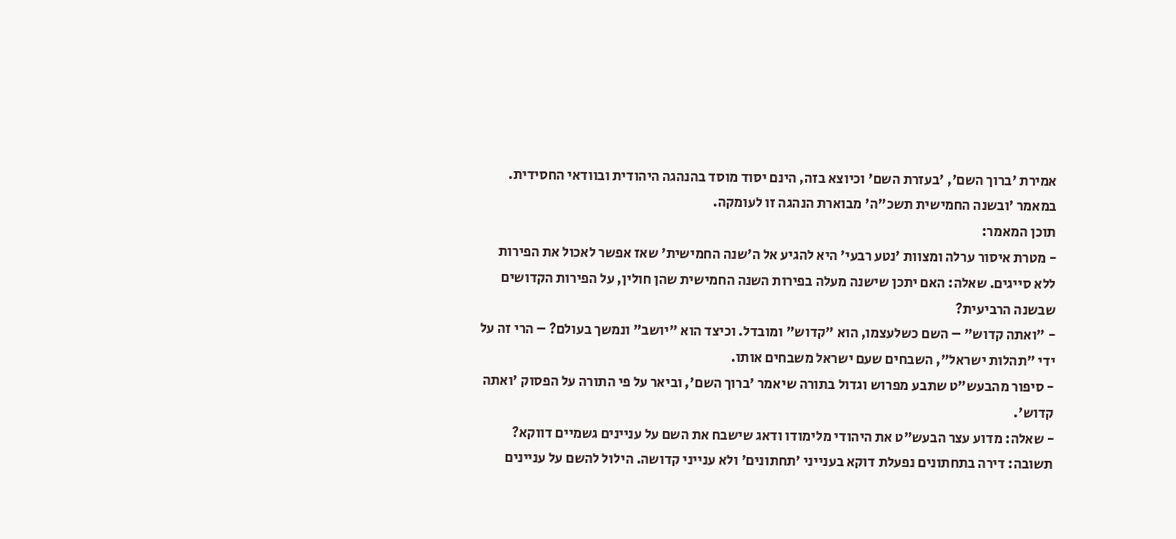אמירת 'ברוך השם', 'בעזרת השם' וכיוצא בזה, הינם יסוד מוסד בהנהגה היהודית ובוודאי החסידית. במאמר 'ובשנה החמישית תשכ"ה' מבוארת הנהגה זו לעומקה.
תוכן המאמר:
- מטרת איסור ערלה ומצוות 'נטע רבעי' היא להגיע אל ה'שנה החמישית' שאז אפשר לאכול את הפירות ללא סייגים. שאלה: האם יתכן שישנה מעלה בפירות השנה החמישית שהן חולין, על הפירות הקדושים שבשנה הרביעית?
- "ואתה קדוש" – השם כשלעצמו, הוא "קדוש" ומובדל. וכיצד הוא "יושב" ונמשך בעולם? – הרי זה על ידי "תהלות ישראל", השבחים שעם ישראל משבחים אותו.
- סיפור מהבעש"ט שתבע מפרוש וגדול בתורה שיאמר 'ברוך השם', וביאר על פי התורה על הפסוק 'ואתה קדוש'.
- שאלה: מדוע עצר הבעש"ט את היהודי מלימודו ודאג שישבח את השם על עניינים גשמיים דווקא? תשובה: דירה בתחתונים נפעלת דוקא בענייני 'תחתונים' ולא ענייני קדושה. הילול להשם על עניינים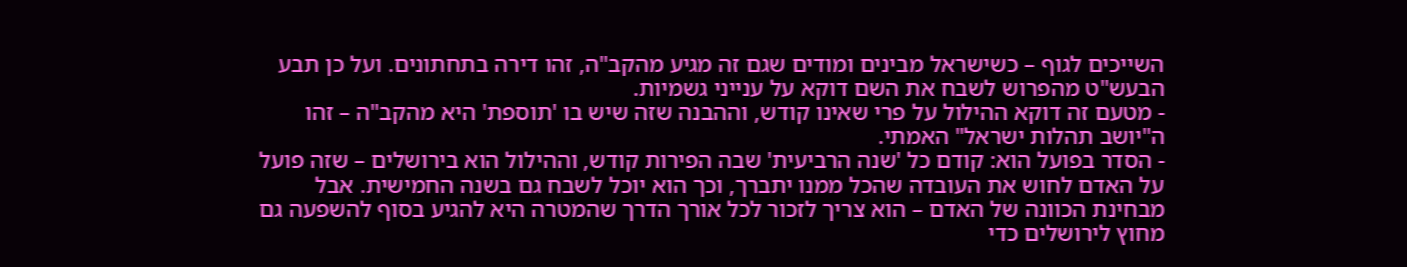השייכים לגוף – כשישראל מבינים ומודים שגם זה מגיע מהקב"ה, זהו דירה בתחתונים. ועל כן תבע הבעש"ט מהפרוש לשבח את השם דוקא על ענייני גשמיות.
- מטעם זה דוקא ההילול על פרי שאינו קודש, וההבנה שזה שיש בו 'תוספת' היא מהקב"ה – זהו ה"יושב תהלות ישראל" האמתי.
- הסדר בפועל הוא: קודם כל 'שנה הרביעית' שבה הפירות קודש, וההילול הוא בירושלים – שזה פועל על האדם לחוש את העובדה שהכל ממנו יתברך, וכך הוא יוכל לשבח גם בשנה החמישית. אבל מבחינת הכוונה של האדם – הוא צריך לזכור לכל אורך הדרך שהמטרה היא להגיע בסוף להשפעה גם מחוץ לירושלים כדי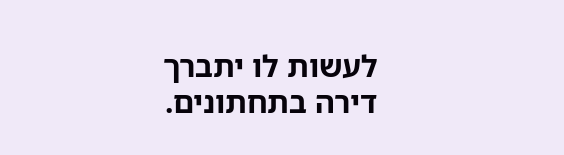לעשות לו יתברך דירה בתחתונים.